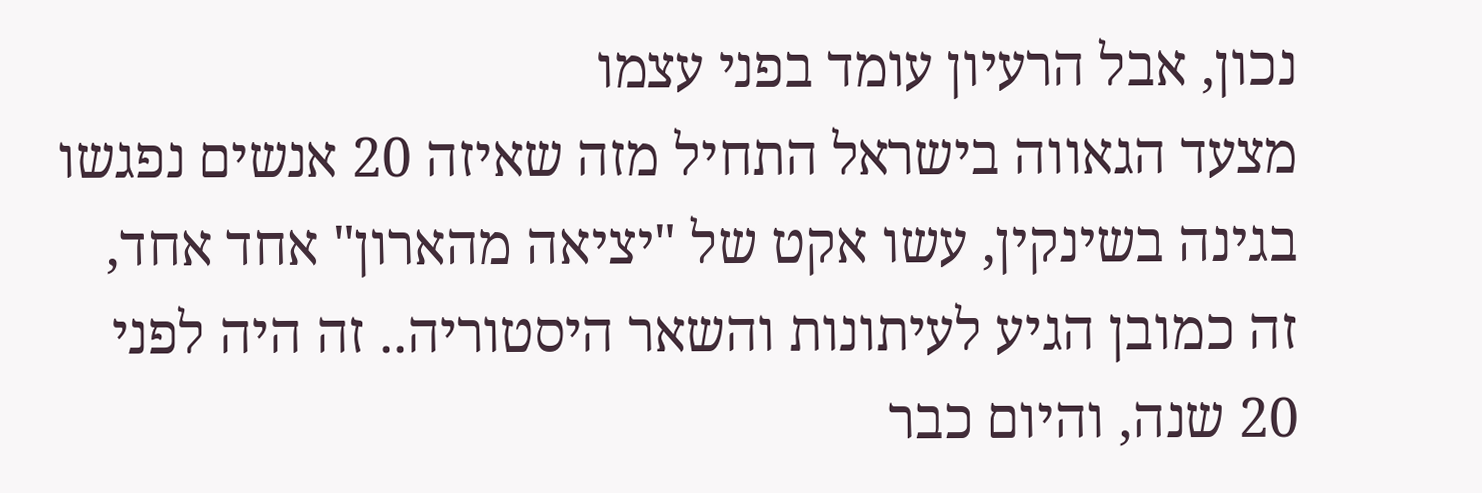נכון, אבל הרעיון עומד בפני עצמו
מצעד הגאווה בישראל התחיל מזה שאיזה 20 אנשים נפגשו בגינה בשינקין, עשו אקט של "יציאה מהארון" אחד אחד, זה כמובן הגיע לעיתונות והשאר היסטוריה.. זה היה לפני 20 שנה, והיום כבר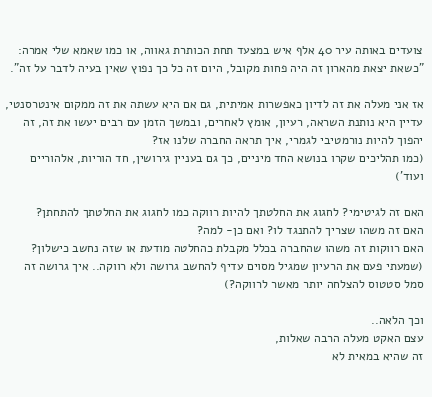צועדים באותה עיר 40 אלף איש במצעד תחת הכותרת גאווה, או כמו שאמא שלי אמרה: "כשאת יצאת מהארון זה היה פחות מקובל, היום זה כל כך נפוץ שאין בעיה לדבר על זה".

אז אני מעלה את זה לדיון כאפשרות אמיתית, גם אם היא עשתה את זה ממקום אינטרסנטי, עדיין היא נותנת השראה, רעיון, אומץ לאחרים, ובמשך הזמן עם רבים יעשו את זה, זה יהפוך להיות נורמטיבי לגמרי, איך תראה החברה שלנו אז?
(כמו תהליכים שקרו בנושא החד מיניים, כך גם בעניין גירושין, חד הוריות, אלהוריים ועוד')

האם זה לגיטימי? לחגוג את החלטתך להיות רווקה כמו לחגוג את החלטתך להתחתן?
האם זה משהו שצריך להתנגד לו? ואם כן- למה?
האם רווקות זה משהו שהחברה בכלל מקבלת כהחלטה מודעת או שזה נחשב כישלון? (שמעתי פעם את הרעיון שמגיל מסוים עדיף להחשב גרושה ולא רווקה.. איך גרושה זה סמל סטטוס להצלחה יותר מאשר לרווקה?)

וכך הלאה..
עצם האקט מעלה הרבה שאלות,
זה שהיא במאית לא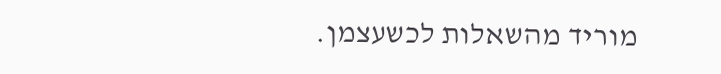מוריד מהשאלות לכשעצמן.